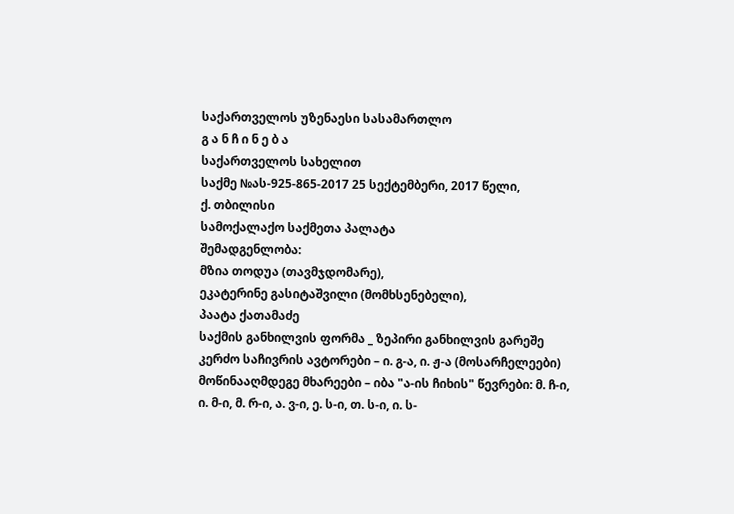საქართველოს უზენაესი სასამართლო
გ ა ნ ჩ ი ნ ე ბ ა
საქართველოს სახელით
საქმე №ას-925-865-2017 25 სექტემბერი, 2017 წელი,
ქ. თბილისი
სამოქალაქო საქმეთა პალატა
შემადგენლობა:
მზია თოდუა (თავმჯდომარე),
ეკატერინე გასიტაშვილი (მომხსენებელი),
პაატა ქათამაძე
საქმის განხილვის ფორმა _ ზეპირი განხილვის გარეშე
კერძო საჩივრის ავტორები – ი. გ-ა, ი. ჟ-ა (მოსარჩელეები)
მოწინააღმდეგე მხარეები – იბა "ა-ის ჩიხის" წევრები: მ. ჩ-ი, ი. მ-ი, მ. რ-ი, ა. ვ-ი, ე. ს-ი, თ. ს-ი, ი. ს-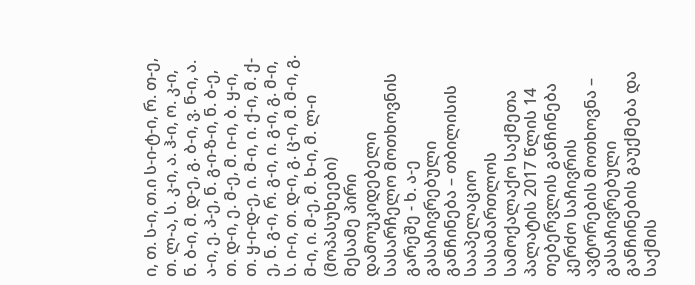ი, თ. ს-ი, თ.ი ს-ი-ტ-ი, რ. თ-ე, თ. ლ-ა, ს. კ-ი, ა. ჰ-ი, ო. კ-ი, ნ. ბ-ი, მ. დ-ე, გ. ბ-ი, ვ. ნ-ი, ა. ა-ი, ე. პ-ე, ნ. გ-ი-ზ-ი, ნ. ბ-ე, თ. დ-ი, ე. მ-ე, მ. ი-ი, ბ. ყ-ი, თ. ყ-ი-დ-ე, ი. მ-ი, ი. ქ-ი, მ. ქ-ე, ნ. გ-ი, რ. გ-ი, ი. გ-ი, გ. მ-ი, ს. ი-ი, თ. დ-ი, გ. ც-ი, მ. მ-ი, გ. მ-ი, ი. მ-ე, მ. ხ-ი, მ. ლ-ი (მოპასუხეები)
მესამე პირი დამოუკიდებელი სასარჩელო მოთხოვნის გარეშე - ხ. ა-ე
გასაჩივრებული განჩინება – თბილისის სააპელაციო სასამართლოს სამოქალაქო საქმეთა პალატის 2017 წლის 14 თებერვლის განჩინება
კერძო საჩივრის ავტორების მოთხოვნა – გასაჩივრებული განჩინების გაუქმება და საქმის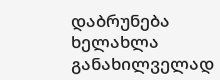დაბრუნება ხელახლა განახილველად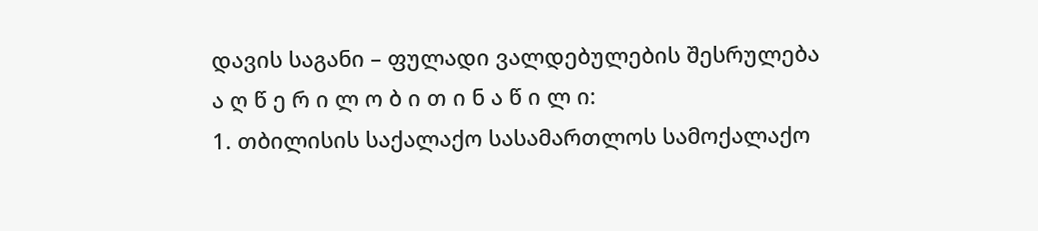დავის საგანი – ფულადი ვალდებულების შესრულება
ა ღ წ ე რ ი ლ ო ბ ი თ ი ნ ა წ ი ლ ი:
1. თბილისის საქალაქო სასამართლოს სამოქალაქო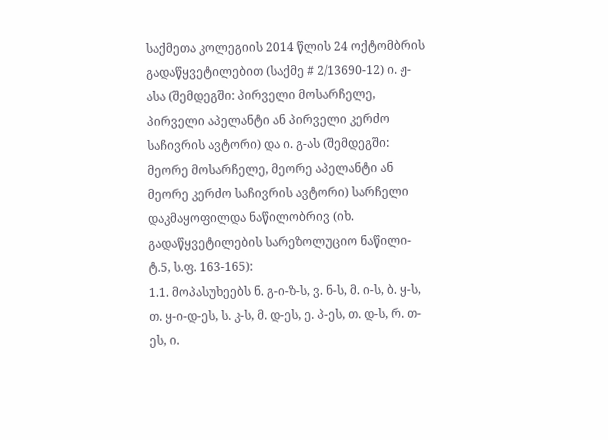საქმეთა კოლეგიის 2014 წლის 24 ოქტომბრის გადაწყვეტილებით (საქმე # 2/13690-12) ი. ჟ-ასა (შემდეგში: პირველი მოსარჩელე, პირველი აპელანტი ან პირველი კერძო საჩივრის ავტორი) და ი. გ-ას (შემდეგში: მეორე მოსარჩელე, მეორე აპელანტი ან მეორე კერძო საჩივრის ავტორი) სარჩელი დაკმაყოფილდა ნაწილობრივ (იხ. გადაწყვეტილების სარეზოლუციო ნაწილი- ტ.5, ს.ფ. 163-165):
1.1. მოპასუხეებს ნ. გ-ი-ზ-ს, ვ. ნ-ს, მ. ი-ს, ბ. ყ-ს, თ. ყ-ი-დ-ეს, ს. კ-ს, მ. დ-ეს, ე. პ-ეს, თ. დ-ს, რ. თ-ეს, ი.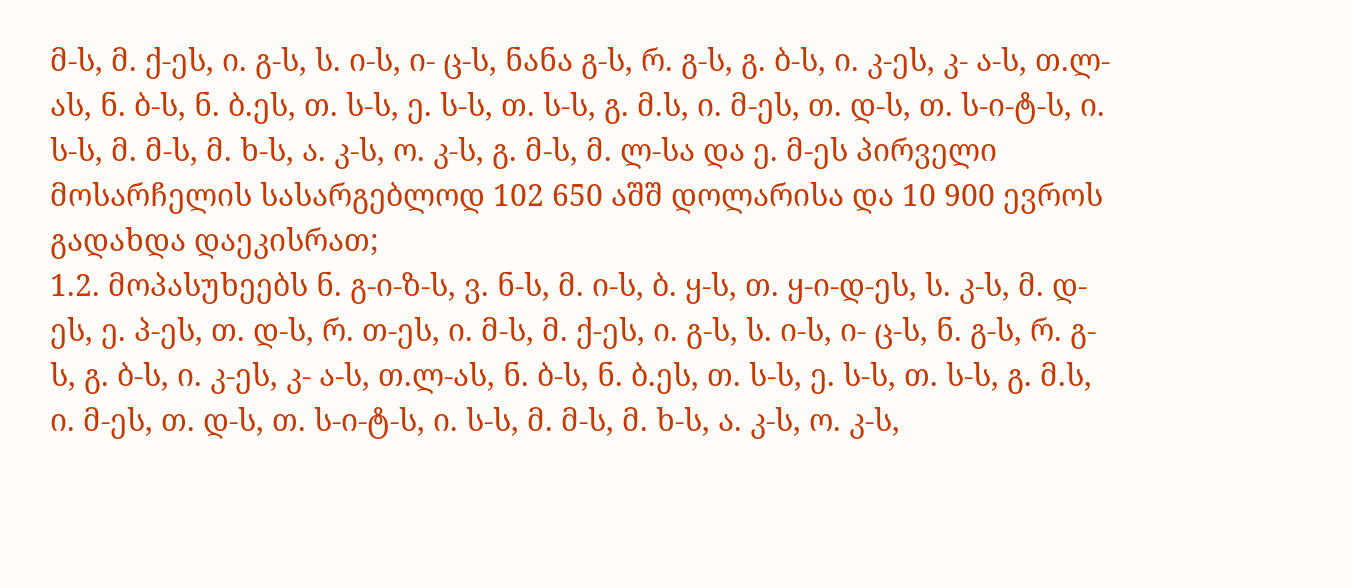მ-ს, მ. ქ-ეს, ი. გ-ს, ს. ი-ს, ი- ც-ს, ნანა გ-ს, რ. გ-ს, გ. ბ-ს, ი. კ-ეს, კ- ა-ს, თ.ლ-ას, ნ. ბ-ს, ნ. ბ.ეს, თ. ს-ს, ე. ს-ს, თ. ს-ს, გ. მ.ს, ი. მ-ეს, თ. დ-ს, თ. ს-ი-ტ-ს, ი. ს-ს, მ. მ-ს, მ. ხ-ს, ა. კ-ს, ო. კ-ს, გ. მ-ს, მ. ლ-სა და ე. მ-ეს პირველი მოსარჩელის სასარგებლოდ 102 650 აშშ დოლარისა და 10 900 ევროს გადახდა დაეკისრათ;
1.2. მოპასუხეებს ნ. გ-ი-ზ-ს, ვ. ნ-ს, მ. ი-ს, ბ. ყ-ს, თ. ყ-ი-დ-ეს, ს. კ-ს, მ. დ-ეს, ე. პ-ეს, თ. დ-ს, რ. თ-ეს, ი. მ-ს, მ. ქ-ეს, ი. გ-ს, ს. ი-ს, ი- ც-ს, ნ. გ-ს, რ. გ-ს, გ. ბ-ს, ი. კ-ეს, კ- ა-ს, თ.ლ-ას, ნ. ბ-ს, ნ. ბ.ეს, თ. ს-ს, ე. ს-ს, თ. ს-ს, გ. მ.ს, ი. მ-ეს, თ. დ-ს, თ. ს-ი-ტ-ს, ი. ს-ს, მ. მ-ს, მ. ხ-ს, ა. კ-ს, ო. კ-ს,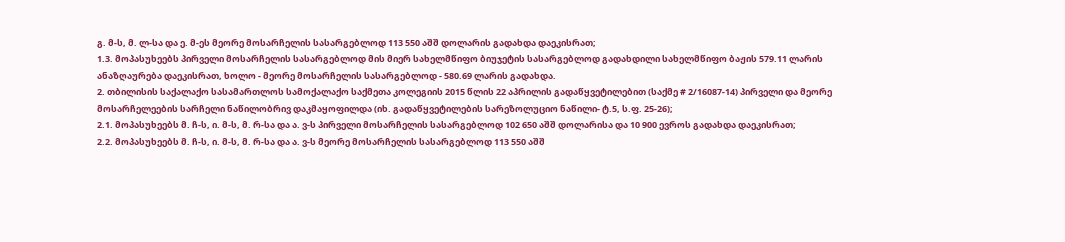გ. მ-ს, მ. ლ-სა და ე. მ-ეს მეორე მოსარჩელის სასარგებლოდ 113 550 აშშ დოლარის გადახდა დაეკისრათ;
1.3. მოპასუხეებს პირველი მოსარჩელის სასარგებლოდ მის მიერ სახელმწიფო ბიუჯეტის სასარგებლოდ გადახდილი სახელმწიფო ბაჟის 579.11 ლარის ანაზღაურება დაეკისრათ, ხოლო - მეორე მოსარჩელის სასარგებლოდ - 580.69 ლარის გადახდა.
2. თბილისის საქალაქო სასამართლოს სამოქალაქო საქმეთა კოლეგიის 2015 წლის 22 აპრილის გადაწყვეტილებით (საქმე # 2/16087-14) პირველი და მეორე მოსარჩელეების სარჩელი ნაწილობრივ დაკმაყოფილდა (იხ. გადაწყვეტილების სარეზოლუციო ნაწილი- ტ.5, ს.ფ. 25-26);
2.1. მოპასუხეებს მ. ჩ-ს, ი. მ-ს, მ. რ-სა და ა. ვ-ს პირველი მოსარჩელის სასარგებლოდ 102 650 აშშ დოლარისა და 10 900 ევროს გადახდა დაეკისრათ;
2.2. მოპასუხეებს მ. ჩ-ს, ი. მ-ს, მ. რ-სა და ა. ვ-ს მეორე მოსარჩელის სასარგებლოდ 113 550 აშშ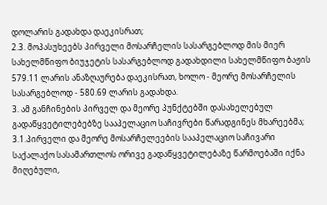დოლარის გადახდა დაეკისრათ;
2.3. მოპასუხეებს პირველი მოსარჩელის სასარგებლოდ მის მიერ სახელმწიფო ბიუჯეტის სასარგებლოდ გადახდილი სახელმწიფო ბაჟის 579.11 ლარის ანაზღაურება დაეკისრათ, ხოლო - მეორე მოსარჩელის სასარგებლოდ - 580.69 ლარის გადახდა.
3. ამ განჩინების პირველ და მეორე პუნქტებში დასახელებულ გადაწყვეტილებებზე სააპელაციო საჩივრები წარადგინეს მხარეებმა; 3.1.პირველი და მეორე მოსარჩელეების სააპელაციო საჩივარი საქალაქო სასამართლოს ორივე გადაწყვეტილებაზე წარმოებაში იქნა მიღებული,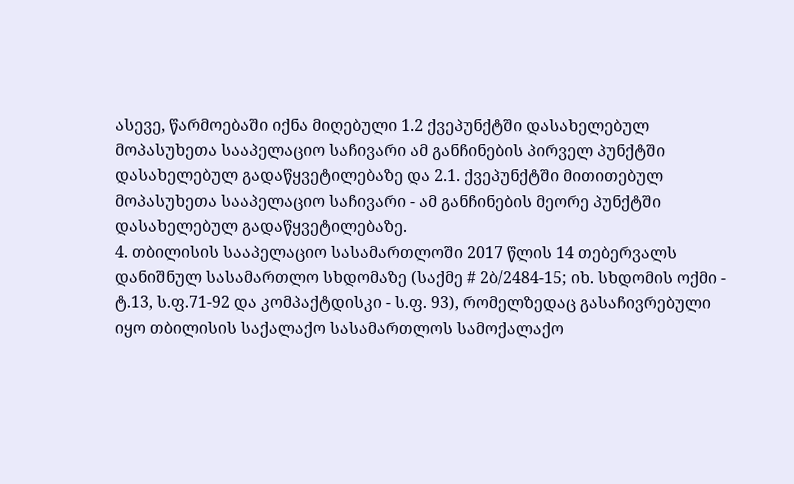ასევე, წარმოებაში იქნა მიღებული 1.2 ქვეპუნქტში დასახელებულ მოპასუხეთა სააპელაციო საჩივარი ამ განჩინების პირველ პუნქტში დასახელებულ გადაწყვეტილებაზე და 2.1. ქვეპუნქტში მითითებულ მოპასუხეთა სააპელაციო საჩივარი - ამ განჩინების მეორე პუნქტში დასახელებულ გადაწყვეტილებაზე.
4. თბილისის სააპელაციო სასამართლოში 2017 წლის 14 თებერვალს დანიშნულ სასამართლო სხდომაზე (საქმე # 2ბ/2484-15; იხ. სხდომის ოქმი - ტ.13, ს.ფ.71-92 და კომპაქტდისკი - ს.ფ. 93), რომელზედაც გასაჩივრებული იყო თბილისის საქალაქო სასამართლოს სამოქალაქო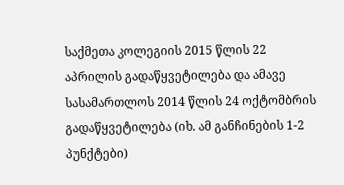საქმეთა კოლეგიის 2015 წლის 22 აპრილის გადაწყვეტილება და ამავე სასამართლოს 2014 წლის 24 ოქტომბრის გადაწყვეტილება (იხ. ამ განჩინების 1-2 პუნქტები)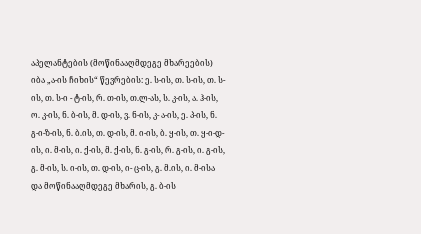აპელანტების (მოწინააღმდეგე მხარეების) იბა „ა-ის ჩიხის“ წევრების: ე. ს-ის, თ. ს-ის, თ. ს-ის, თ. ს-ი - ტ-ის, რ. თ-ის, თ.ლ-ას, ს. კ-ის, ა. ჰ-ის, ო. კ-ის, ნ. ბ-ის, მ. დ-ის, ვ. ნ-ის, კ- ა-ის, ე. პ-ის, ნ. გ-ი-ზ-ის, ნ. ბ.ის, თ. დ-ის, მ. ი-ის, ბ. ყ-ის, თ. ყ-ი-დ-ის, ი. მ-ის, ი. ქ-ის, მ. ქ-ის, ნ. გ-ის, რ. გ-ის, ი. გ-ის, გ. მ-ის, ს. ი-ის, თ. დ-ის, ი- ც-ის, გ. მ.ის, ი. მ-ისა და მოწინააღმდეგე მხარის, გ. ბ-ის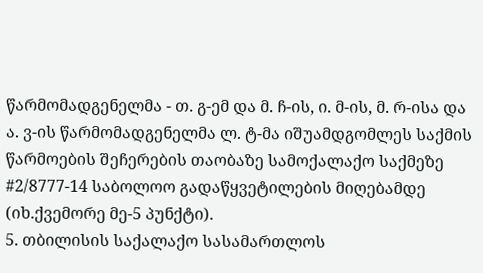წარმომადგენელმა - თ. გ-ემ და მ. ჩ-ის, ი. მ-ის, მ. რ-ისა და ა. ვ-ის წარმომადგენელმა ლ. ტ-მა იშუამდგომლეს საქმის წარმოების შეჩერების თაობაზე სამოქალაქო საქმეზე #2/8777-14 საბოლოო გადაწყვეტილების მიღებამდე (იხ.ქვემორე მე-5 პუნქტი).
5. თბილისის საქალაქო სასამართლოს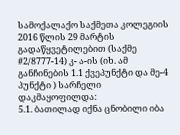სამოქალაქო საქმეთა კოლეგიის 2016 წლის 29 მარტის გადაწყვეტილებით (საქმე #2/8777-14) კ- ა-ის (იხ. ამ განჩინების 1.1 ქვეპუნქტი და მე-4 პუნქტი ) სარჩელი დაკმაყოფილდა:
5.1. ბათილად იქნა ცნობილი იბა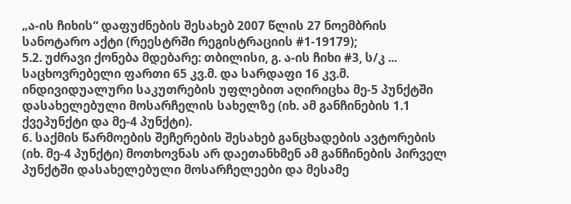„ა-ის ჩიხის“ დაფუძნების შესახებ 2007 წლის 27 ნოემბრის სანოტარო აქტი (რეესტრში რეგისტრაციის #1-19179);
5.2. უძრავი ქონება მდებარე: თბილისი, გ. ა-ის ჩიხი #3, ს/კ ... საცხოვრებელი ფართი 65 კვ.მ. და სარდაფი 16 კვ.მ. ინდივიდუალური საკუთრების უფლებით აღირიცხა მე-5 პუნქტში დასახელებული მოსარჩელის სახელზე (იხ. ამ განჩინების 1.1 ქვეპუნქტი და მე-4 პუნქტი).
6. საქმის წარმოების შეჩერების შესახებ განცხადების ავტორების (იხ. მე-4 პუნქტი) მოთხოვნას არ დაეთანხმენ ამ განჩინების პირველ პუნქტში დასახელებული მოსარჩელეები და მესამე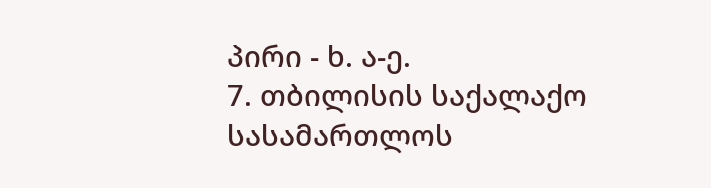პირი - ხ. ა-ე.
7. თბილისის საქალაქო სასამართლოს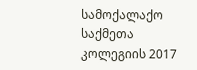სამოქალაქო საქმეთა კოლეგიის 2017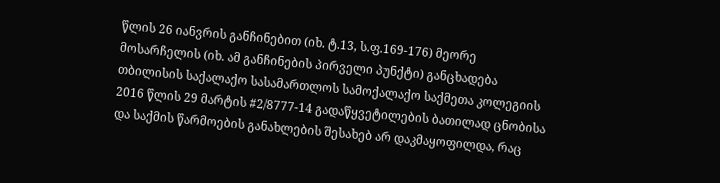წლის 26 იანვრის განჩინებით (იხ. ტ.13, ს.ფ.169-176) მეორე მოსარჩელის (იხ. ამ განჩინების პირველი პუნქტი) განცხადება თბილისის საქალაქო სასამართლოს სამოქალაქო საქმეთა კოლეგიის 2016 წლის 29 მარტის #2/8777-14 გადაწყვეტილების ბათილად ცნობისა და საქმის წარმოების განახლების შესახებ არ დაკმაყოფილდა, რაც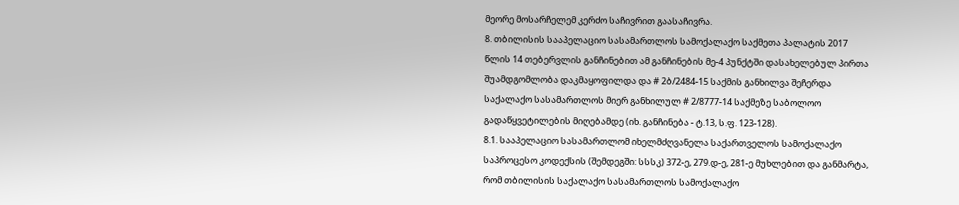მეორე მოსარჩელემ კერძო საჩივრით გაასაჩივრა.
8. თბილისის სააპელაციო სასამართლოს სამოქალაქო საქმეთა პალატის 2017 წლის 14 თებერვლის განჩინებით ამ განჩინების მე-4 პუნქტში დასახელებულ პირთა შუამდგომლობა დაკმაყოფილდა და # 2ბ/2484-15 საქმის განხილვა შეჩერდა საქალაქო სასამართლოს მიერ განხილულ # 2/8777-14 საქმეზე საბოლოო გადაწყვეტილების მიღებამდე (იხ. განჩინება - ტ.13, ს.ფ. 123-128).
8.1. სააპელაციო სასამართლომ იხელმძღვანელა საქართველოს სამოქალაქო საპროცესო კოდექსის (შემდეგში: სსსკ) 372-ე, 279.დ-ე, 281-ე მუხლებით და განმარტა, რომ თბილისის საქალაქო სასამართლოს სამოქალაქო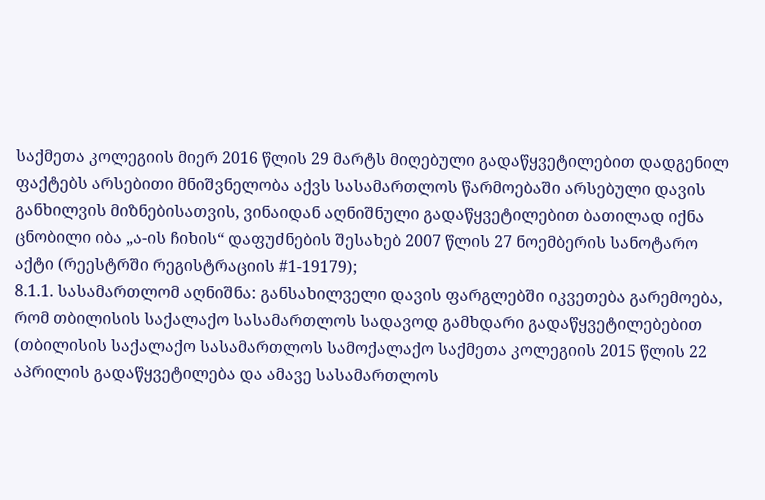საქმეთა კოლეგიის მიერ 2016 წლის 29 მარტს მიღებული გადაწყვეტილებით დადგენილ ფაქტებს არსებითი მნიშვნელობა აქვს სასამართლოს წარმოებაში არსებული დავის განხილვის მიზნებისათვის, ვინაიდან აღნიშნული გადაწყვეტილებით ბათილად იქნა ცნობილი იბა „ა-ის ჩიხის“ დაფუძნების შესახებ 2007 წლის 27 ნოემბერის სანოტარო აქტი (რეესტრში რეგისტრაციის #1-19179);
8.1.1. სასამართლომ აღნიშნა: განსახილველი დავის ფარგლებში იკვეთება გარემოება, რომ თბილისის საქალაქო სასამართლოს სადავოდ გამხდარი გადაწყვეტილებებით (თბილისის საქალაქო სასამართლოს სამოქალაქო საქმეთა კოლეგიის 2015 წლის 22 აპრილის გადაწყვეტილება და ამავე სასამართლოს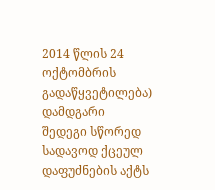2014 წლის 24 ოქტომბრის გადაწყვეტილება) დამდგარი შედეგი სწორედ სადავოდ ქცეულ დაფუძნების აქტს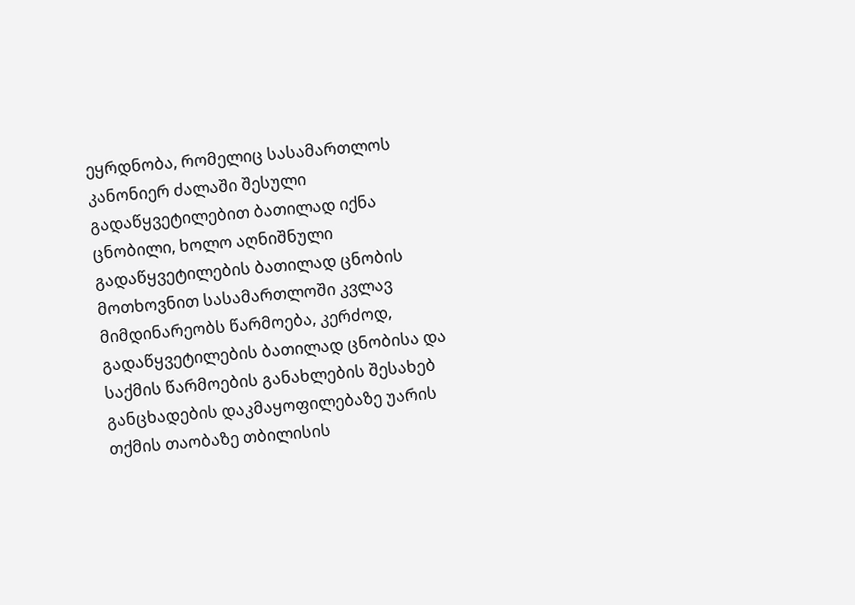ეყრდნობა, რომელიც სასამართლოს კანონიერ ძალაში შესული გადაწყვეტილებით ბათილად იქნა ცნობილი, ხოლო აღნიშნული გადაწყვეტილების ბათილად ცნობის მოთხოვნით სასამართლოში კვლავ მიმდინარეობს წარმოება, კერძოდ, გადაწყვეტილების ბათილად ცნობისა და საქმის წარმოების განახლების შესახებ განცხადების დაკმაყოფილებაზე უარის თქმის თაობაზე თბილისის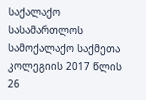საქალაქო სასამართლოს სამოქალაქო საქმეთა კოლეგიის 2017 წლის 26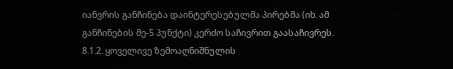იანვრის განჩინება დაინტერესებულმა პირებმა (იხ. ამ განჩინების მე-5 პუნქტი) კერძო საჩივრით გაასაჩივრეს.
8.1.2. ყოველივე ზემოაღნიშნულის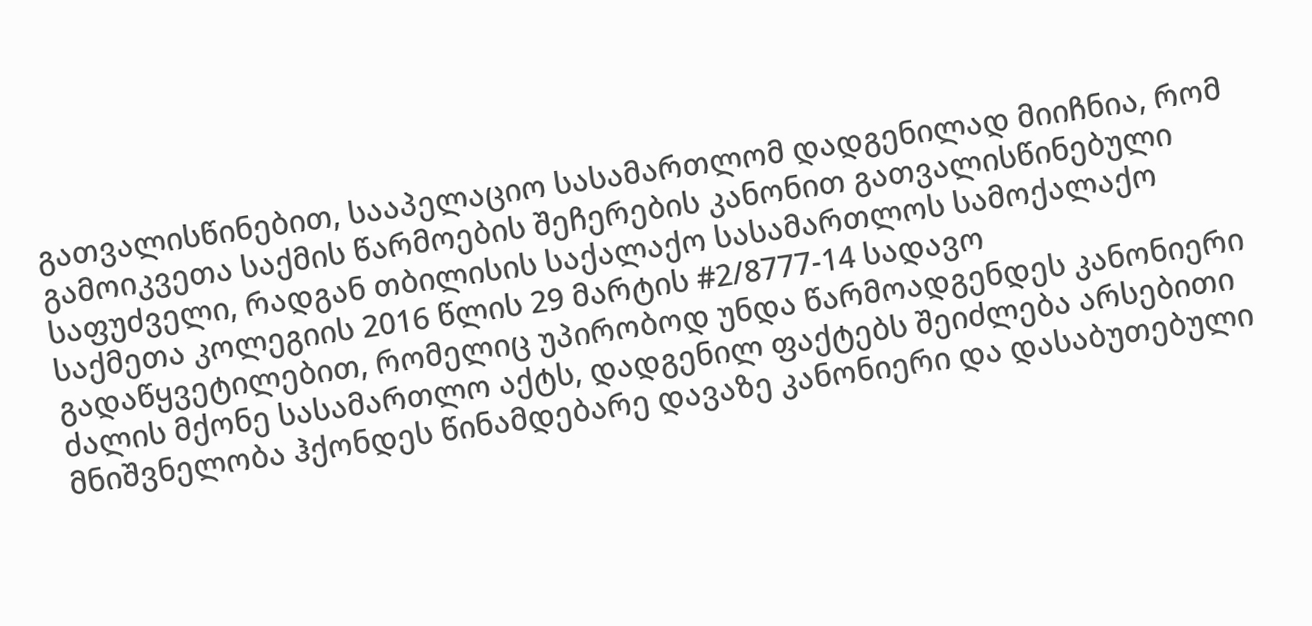გათვალისწინებით, სააპელაციო სასამართლომ დადგენილად მიიჩნია, რომ გამოიკვეთა საქმის წარმოების შეჩერების კანონით გათვალისწინებული საფუძველი, რადგან თბილისის საქალაქო სასამართლოს სამოქალაქო საქმეთა კოლეგიის 2016 წლის 29 მარტის #2/8777-14 სადავო გადაწყვეტილებით, რომელიც უპირობოდ უნდა წარმოადგენდეს კანონიერი ძალის მქონე სასამართლო აქტს, დადგენილ ფაქტებს შეიძლება არსებითი მნიშვნელობა ჰქონდეს წინამდებარე დავაზე კანონიერი და დასაბუთებული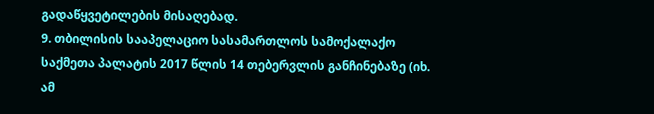გადაწყვეტილების მისაღებად.
9. თბილისის სააპელაციო სასამართლოს სამოქალაქო საქმეთა პალატის 2017 წლის 14 თებერვლის განჩინებაზე (იხ. ამ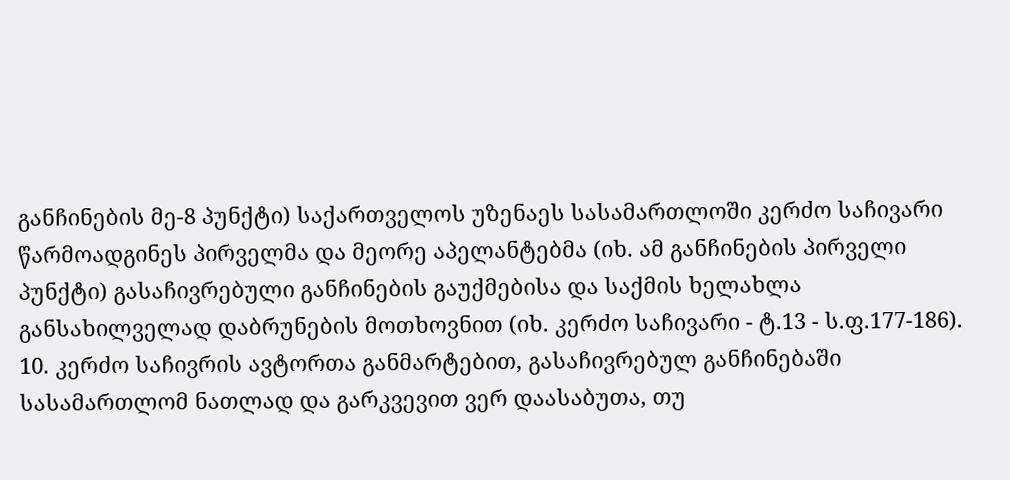განჩინების მე-8 პუნქტი) საქართველოს უზენაეს სასამართლოში კერძო საჩივარი წარმოადგინეს პირველმა და მეორე აპელანტებმა (იხ. ამ განჩინების პირველი პუნქტი) გასაჩივრებული განჩინების გაუქმებისა და საქმის ხელახლა განსახილველად დაბრუნების მოთხოვნით (იხ. კერძო საჩივარი - ტ.13 - ს.ფ.177-186).
10. კერძო საჩივრის ავტორთა განმარტებით, გასაჩივრებულ განჩინებაში სასამართლომ ნათლად და გარკვევით ვერ დაასაბუთა, თუ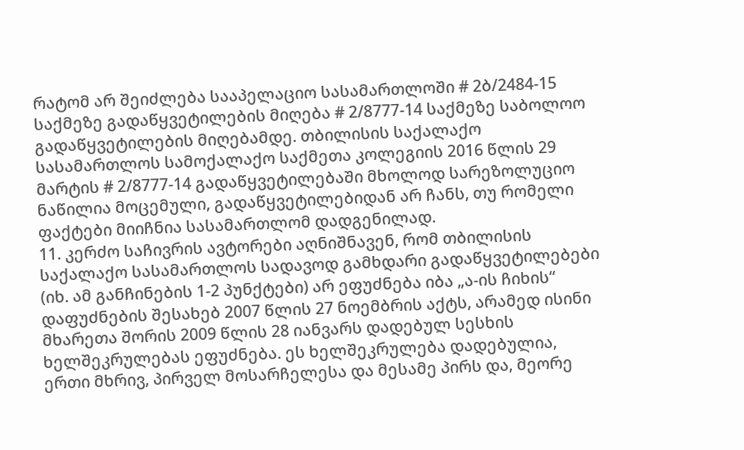რატომ არ შეიძლება სააპელაციო სასამართლოში # 2ბ/2484-15 საქმეზე გადაწყვეტილების მიღება # 2/8777-14 საქმეზე საბოლოო გადაწყვეტილების მიღებამდე. თბილისის საქალაქო სასამართლოს სამოქალაქო საქმეთა კოლეგიის 2016 წლის 29 მარტის # 2/8777-14 გადაწყვეტილებაში მხოლოდ სარეზოლუციო ნაწილია მოცემული, გადაწყვეტილებიდან არ ჩანს, თუ რომელი ფაქტები მიიჩნია სასამართლომ დადგენილად.
11. კერძო საჩივრის ავტორები აღნიშნავენ, რომ თბილისის საქალაქო სასამართლოს სადავოდ გამხდარი გადაწყვეტილებები (იხ. ამ განჩინების 1-2 პუნქტები) არ ეფუძნება იბა „ა-ის ჩიხის“ დაფუძნების შესახებ 2007 წლის 27 ნოემბრის აქტს, არამედ ისინი მხარეთა შორის 2009 წლის 28 იანვარს დადებულ სესხის ხელშეკრულებას ეფუძნება. ეს ხელშეკრულება დადებულია, ერთი მხრივ, პირველ მოსარჩელესა და მესამე პირს და, მეორე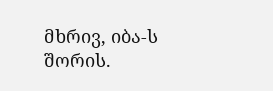მხრივ, იბა-ს შორის.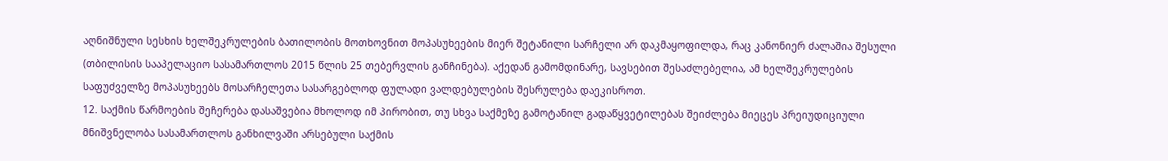აღნიშნული სესხის ხელშეკრულების ბათილობის მოთხოვნით მოპასუხეების მიერ შეტანილი სარჩელი არ დაკმაყოფილდა, რაც კანონიერ ძალაშია შესული (თბილისის სააპელაციო სასამართლოს 2015 წლის 25 თებერვლის განჩინება). აქედან გამომდინარე, სავსებით შესაძლებელია, ამ ხელშეკრულების საფუძველზე მოპასუხეებს მოსარჩელეთა სასარგებლოდ ფულადი ვალდებულების შესრულება დაეკისროთ.
12. საქმის წარმოების შეჩერება დასაშვებია მხოლოდ იმ პირობით, თუ სხვა საქმეზე გამოტანილ გადაწყვეტილებას შეიძლება მიეცეს პრეიუდიციული მნიშვნელობა სასამართლოს განხილვაში არსებული საქმის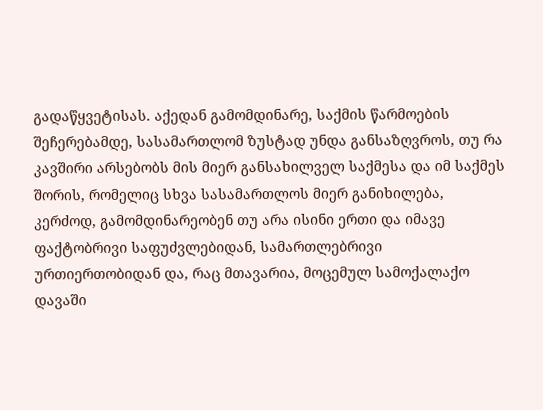გადაწყვეტისას. აქედან გამომდინარე, საქმის წარმოების შეჩერებამდე, სასამართლომ ზუსტად უნდა განსაზღვროს, თუ რა კავშირი არსებობს მის მიერ განსახილველ საქმესა და იმ საქმეს შორის, რომელიც სხვა სასამართლოს მიერ განიხილება, კერძოდ, გამომდინარეობენ თუ არა ისინი ერთი და იმავე ფაქტობრივი საფუძვლებიდან, სამართლებრივი ურთიერთობიდან და, რაც მთავარია, მოცემულ სამოქალაქო დავაში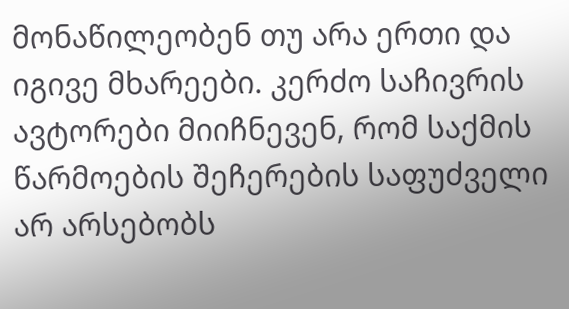მონაწილეობენ თუ არა ერთი და იგივე მხარეები. კერძო საჩივრის ავტორები მიიჩნევენ, რომ საქმის წარმოების შეჩერების საფუძველი არ არსებობს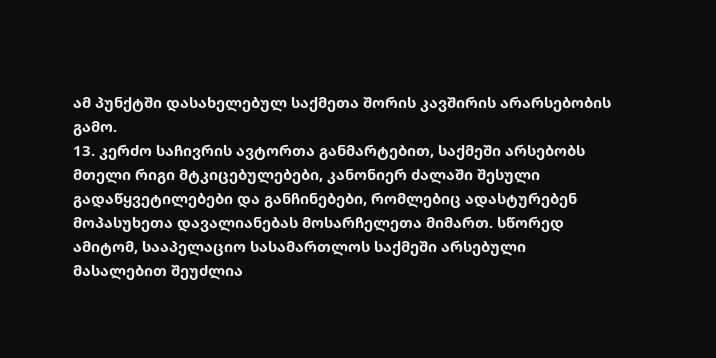ამ პუნქტში დასახელებულ საქმეთა შორის კავშირის არარსებობის გამო.
13. კერძო საჩივრის ავტორთა განმარტებით, საქმეში არსებობს მთელი რიგი მტკიცებულებები, კანონიერ ძალაში შესული გადაწყვეტილებები და განჩინებები, რომლებიც ადასტურებენ მოპასუხეთა დავალიანებას მოსარჩელეთა მიმართ. სწორედ ამიტომ, სააპელაციო სასამართლოს საქმეში არსებული მასალებით შეუძლია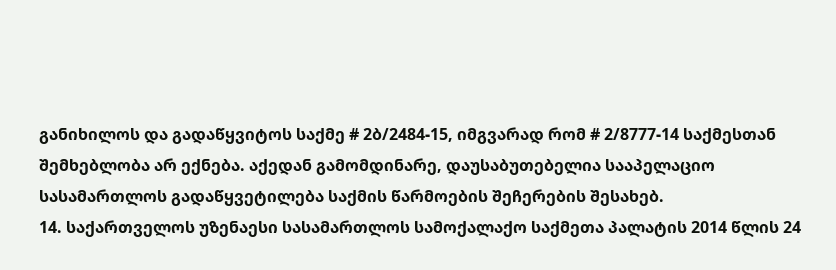განიხილოს და გადაწყვიტოს საქმე # 2ბ/2484-15, იმგვარად რომ # 2/8777-14 საქმესთან შემხებლობა არ ექნება. აქედან გამომდინარე, დაუსაბუთებელია სააპელაციო სასამართლოს გადაწყვეტილება საქმის წარმოების შეჩერების შესახებ.
14. საქართველოს უზენაესი სასამართლოს სამოქალაქო საქმეთა პალატის 2014 წლის 24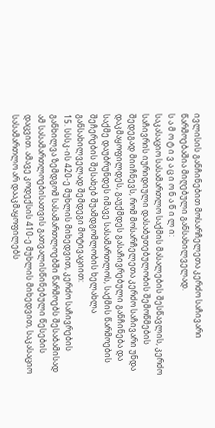ივლისის განჩინებით მოსარჩელეთა კერძო საჩივარი წარმოებაშია მიღებული განსახილველად.
ს ა მ ო ტ ი ვ ა ც ი ო ნ ა წ ი ლ ი:
საკასაციო სასამართლო საქმის მასალების შესწავლის, კერძო საჩივრის იურიდიული დასაბუთებულობის შემოწმების შედეგად მიიჩნევს, რომ მოსარჩელეთა კერძო საჩივარი უნდა დაკმაყოფილდეს, გაუქმდეს გასაჩივრებული განჩინება და საქმე დაუბრუნდეს იმავე სასამართლოს, საქმის წარმოების შეჩერების შესახებ შუამდგომლობის ხელახლა განსახილველად შემდეგი მოტივაციით:
15. სსსკ-ის 420-ე მუხლის მიხედვით, კერძო საჩივრების განხილვა ზემდგომ სასამართლოებში წარმოებს შესაბამისად ამ სასამართლოებისათვის გათვალისწინებული წესების დაცვით. ამავე კოდექსის 410-ე მუხლის მიხედვით, საკასაციო სასამართლო არ დააკმაყოფილებს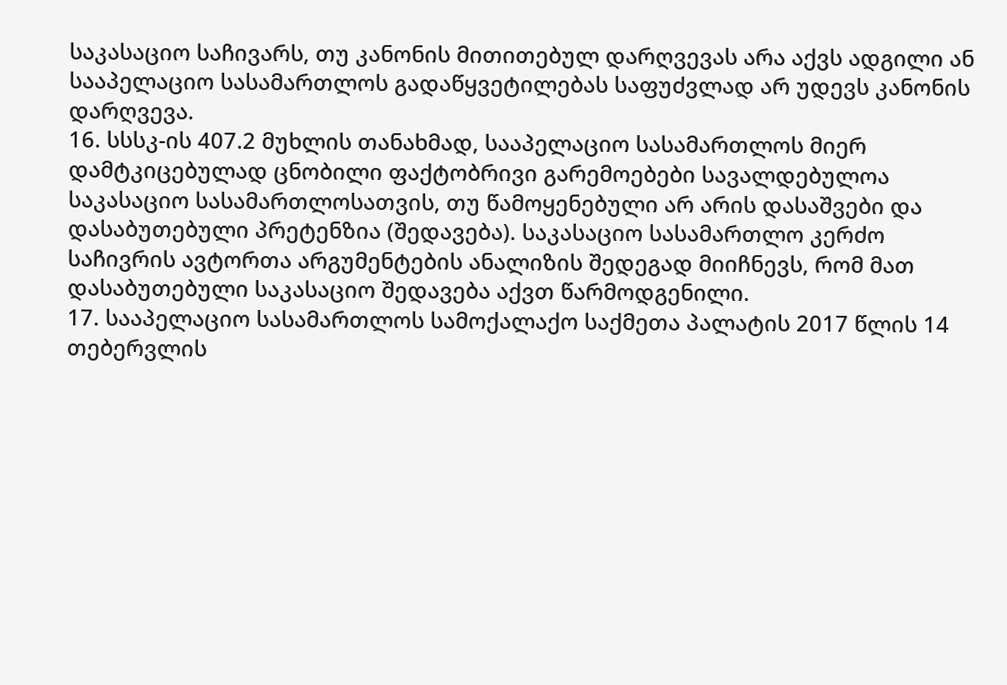საკასაციო საჩივარს, თუ კანონის მითითებულ დარღვევას არა აქვს ადგილი ან სააპელაციო სასამართლოს გადაწყვეტილებას საფუძვლად არ უდევს კანონის დარღვევა.
16. სსსკ-ის 407.2 მუხლის თანახმად, სააპელაციო სასამართლოს მიერ დამტკიცებულად ცნობილი ფაქტობრივი გარემოებები სავალდებულოა საკასაციო სასამართლოსათვის, თუ წამოყენებული არ არის დასაშვები და დასაბუთებული პრეტენზია (შედავება). საკასაციო სასამართლო კერძო საჩივრის ავტორთა არგუმენტების ანალიზის შედეგად მიიჩნევს, რომ მათ დასაბუთებული საკასაციო შედავება აქვთ წარმოდგენილი.
17. სააპელაციო სასამართლოს სამოქალაქო საქმეთა პალატის 2017 წლის 14 თებერვლის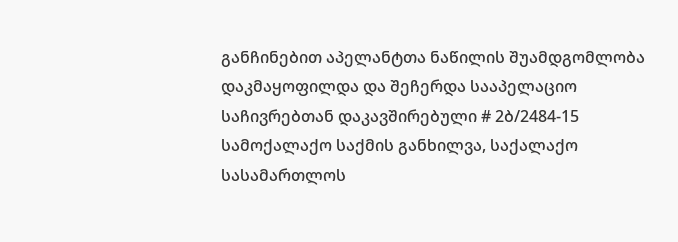განჩინებით აპელანტთა ნაწილის შუამდგომლობა დაკმაყოფილდა და შეჩერდა სააპელაციო საჩივრებთან დაკავშირებული # 2ბ/2484-15 სამოქალაქო საქმის განხილვა, საქალაქო სასამართლოს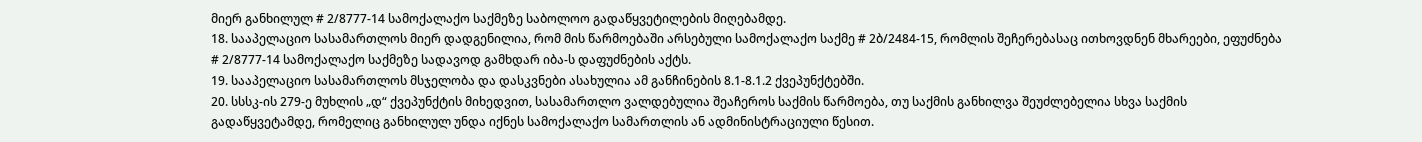მიერ განხილულ # 2/8777-14 სამოქალაქო საქმეზე საბოლოო გადაწყვეტილების მიღებამდე.
18. სააპელაციო სასამართლოს მიერ დადგენილია, რომ მის წარმოებაში არსებული სამოქალაქო საქმე # 2ბ/2484-15, რომლის შეჩერებასაც ითხოვდნენ მხარეები, ეფუძნება # 2/8777-14 სამოქალაქო საქმეზე სადავოდ გამხდარ იბა-ს დაფუძნების აქტს.
19. სააპელაციო სასამართლოს მსჯელობა და დასკვნები ასახულია ამ განჩინების 8.1-8.1.2 ქვეპუნქტებში.
20. სსსკ-ის 279-ე მუხლის „დ“ ქვეპუნქტის მიხედვით, სასამართლო ვალდებულია შეაჩეროს საქმის წარმოება, თუ საქმის განხილვა შეუძლებელია სხვა საქმის გადაწყვეტამდე, რომელიც განხილულ უნდა იქნეს სამოქალაქო სამართლის ან ადმინისტრაციული წესით.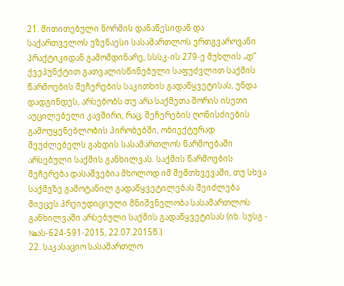21. მითითებული ნორმის დანაწესიდან და საქართველოს უზენაესი სასამართლოს ერთგვაროვანი პრაქტიკიდან გამომდინარე, სსსკ-ის 279-ე მუხლის „დ“ ქვეპუნქტით გათვალისწინებული საფუძვლით საქმის წარმოების შეჩერების საკითხის გადაწყვეტისას, უნდა დადგინდეს, არსებობს თუ არა საქმეთა შორის ისეთი აუცილებელი კავშირი, რაც, შეჩერების ღონისძიების გამოუყენებლობის პირობებში, ობიექტურად შეუძლებელს გახდის სასამართლოს წარმოებაში არსებული საქმის განხილვას. საქმის წარმოების შეჩერება დასაშვებია მხოლოდ იმ შემთხვევაში, თუ სხვა საქმეზე გამოტანილ გადაწყვეტილებას შეიძლება მიეცეს პრეიუდიციული მნიშვნელობა სასამართლოს განხილვაში არსებული საქმის გადაწყვეტისას (იხ. სუსგ - №ას-624-591-2015, 22.07.2015წ.).
22. საკასაციო სასამართლო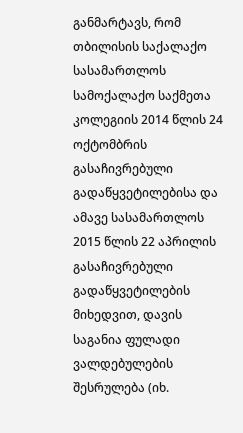განმარტავს, რომ თბილისის საქალაქო სასამართლოს სამოქალაქო საქმეთა კოლეგიის 2014 წლის 24 ოქტომბრის გასაჩივრებული გადაწყვეტილებისა და ამავე სასამართლოს 2015 წლის 22 აპრილის გასაჩივრებული გადაწყვეტილების მიხედვით, დავის საგანია ფულადი ვალდებულების შესრულება (იხ.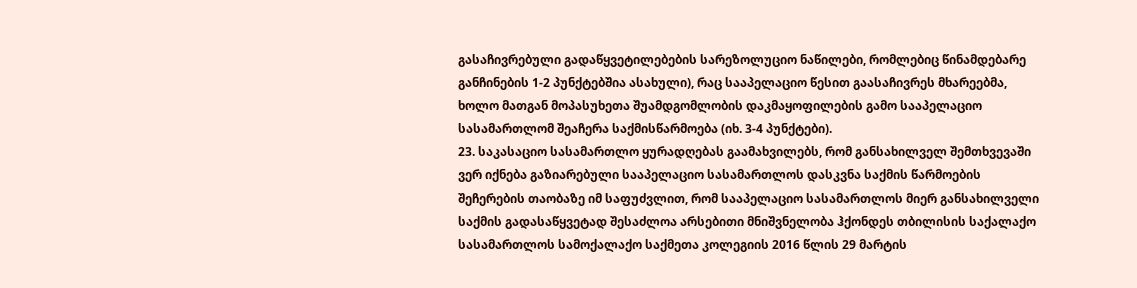გასაჩივრებული გადაწყვეტილებების სარეზოლუციო ნაწილები, რომლებიც წინამდებარე განჩინების 1-2 პუნქტებშია ასახული), რაც სააპელაციო წესით გაასაჩივრეს მხარეებმა, ხოლო მათგან მოპასუხეთა შუამდგომლობის დაკმაყოფილების გამო სააპელაციო სასამართლომ შეაჩერა საქმისწარმოება (იხ. 3-4 პუნქტები).
23. საკასაციო სასამართლო ყურადღებას გაამახვილებს, რომ განსახილველ შემთხვევაში ვერ იქნება გაზიარებული სააპელაციო სასამართლოს დასკვნა საქმის წარმოების შეჩერების თაობაზე იმ საფუძვლით, რომ სააპელაციო სასამართლოს მიერ განსახილველი საქმის გადასაწყვეტად შესაძლოა არსებითი მნიშვნელობა ჰქონდეს თბილისის საქალაქო სასამართლოს სამოქალაქო საქმეთა კოლეგიის 2016 წლის 29 მარტის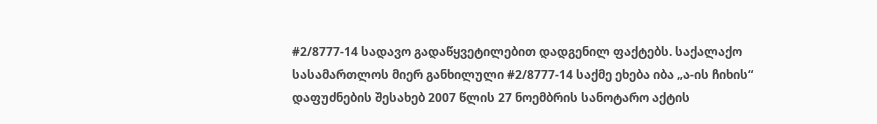#2/8777-14 სადავო გადაწყვეტილებით დადგენილ ფაქტებს. საქალაქო სასამართლოს მიერ განხილული #2/8777-14 საქმე ეხება იბა „ა-ის ჩიხის“ დაფუძნების შესახებ 2007 წლის 27 ნოემბრის სანოტარო აქტის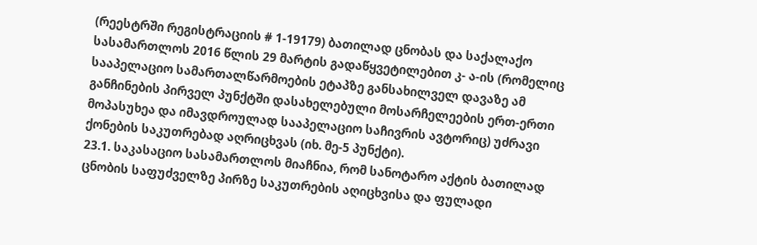(რეესტრში რეგისტრაციის # 1-19179) ბათილად ცნობას და საქალაქო სასამართლოს 2016 წლის 29 მარტის გადაწყვეტილებით კ- ა-ის (რომელიც სააპელაციო სამართალწარმოების ეტაპზე განსახილველ დავაზე ამ განჩინების პირველ პუნქტში დასახელებული მოსარჩელეების ერთ-ერთი მოპასუხეა და იმავდროულად სააპელაციო საჩივრის ავტორიც) უძრავი ქონების საკუთრებად აღრიცხვას (იხ. მე-5 პუნქტი).
23.1. საკასაციო სასამართლოს მიაჩნია, რომ სანოტარო აქტის ბათილად ცნობის საფუძველზე პირზე საკუთრების აღიცხვისა და ფულადი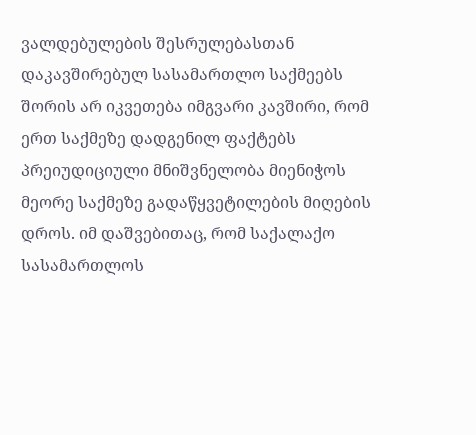ვალდებულების შესრულებასთან დაკავშირებულ სასამართლო საქმეებს შორის არ იკვეთება იმგვარი კავშირი, რომ ერთ საქმეზე დადგენილ ფაქტებს პრეიუდიციული მნიშვნელობა მიენიჭოს მეორე საქმეზე გადაწყვეტილების მიღების დროს. იმ დაშვებითაც, რომ საქალაქო სასამართლოს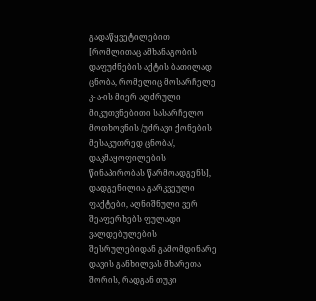გადაწყვეტილებით [რომლითაც ამხანაგობის დაფუძნების აქტის ბათილად ცნობა, რომელიც მოსარჩელე კ- ა-ის მიერ აღძრული მიკუთვნებითი სასარჩელო მოთხოვნის /უძრავი ქონების მესაკუთრედ ცნობა/, დაკმაყოფილების წინაპირობას წარმოადგენს], დადგენილია გარკვეული ფაქტები, აღნიშნული ვერ შეაფერხებს ფულადი ვალდებულების შესრულებიდან გამომდინარე დავის განხილვას მხარეთა შორის, რადგან თუკი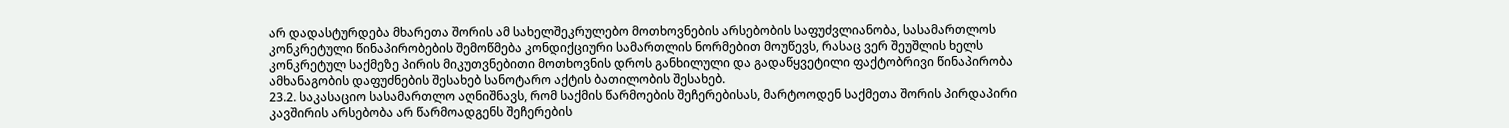არ დადასტურდება მხარეთა შორის ამ სახელშეკრულებო მოთხოვნების არსებობის საფუძვლიანობა, სასამართლოს კონკრეტული წინაპირობების შემოწმება კონდიქციური სამართლის ნორმებით მოუწევს, რასაც ვერ შეუშლის ხელს კონკრეტულ საქმეზე პირის მიკუთვნებითი მოთხოვნის დროს განხილული და გადაწყვეტილი ფაქტობრივი წინაპირობა ამხანაგობის დაფუძნების შესახებ სანოტარო აქტის ბათილობის შესახებ.
23.2. საკასაციო სასამართლო აღნიშნავს, რომ საქმის წარმოების შეჩერებისას, მარტოოდენ საქმეთა შორის პირდაპირი კავშირის არსებობა არ წარმოადგენს შეჩერების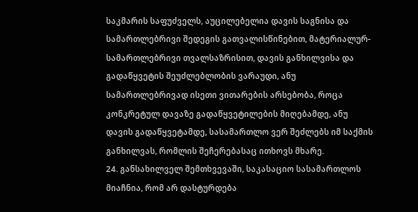საკმარის საფუძველს, აუცილებელია დავის საგნისა და სამართლებრივი შედეგის გათვალისწინებით, მატერიალურ-სამართლებრივი თვალსაზრისით, დავის განხილვისა და გადაწყვეტის შეუძლებლობის ვარაუდი, ანუ სამართლებრივად ისეთი ვითარების არსებობა, როცა კონკრეტულ დავაზე გადაწყვეტილების მიღებამდე, ანუ დავის გადაწყვეტამდე, სასამართლო ვერ შეძლებს იმ საქმის განხილვას, რომლის შეჩერებასაც ითხოვს მხარე.
24. განსახილველ შემთხვევაში, საკასაციო სასამართლოს მიაჩნია, რომ არ დასტურდება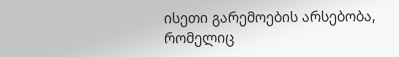ისეთი გარემოების არსებობა, რომელიც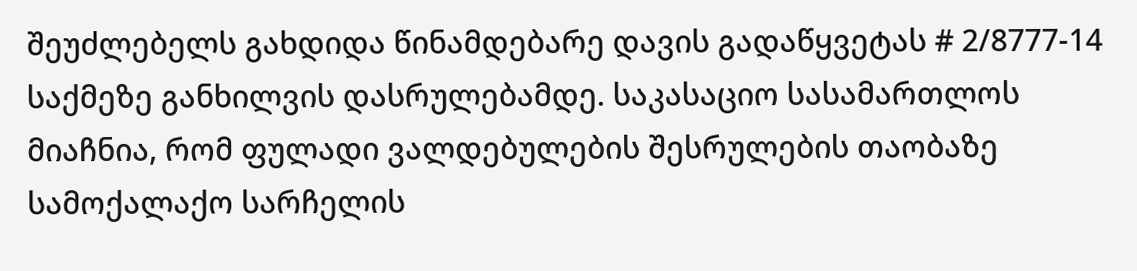შეუძლებელს გახდიდა წინამდებარე დავის გადაწყვეტას # 2/8777-14 საქმეზე განხილვის დასრულებამდე. საკასაციო სასამართლოს მიაჩნია, რომ ფულადი ვალდებულების შესრულების თაობაზე სამოქალაქო სარჩელის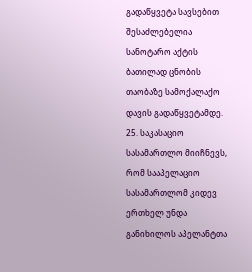გადაწყვეტა სავსებით შესაძლებელია სანოტარო აქტის ბათილად ცნობის თაობაზე სამოქალაქო დავის გადაწყვეტამდე.
25. საკასაციო სასამართლო მიიჩნევს, რომ სააპელაციო სასამართლომ კიდევ ერთხელ უნდა განიხილოს აპელანტთა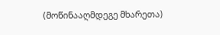(მოწინააღმდეგე მხარეთა)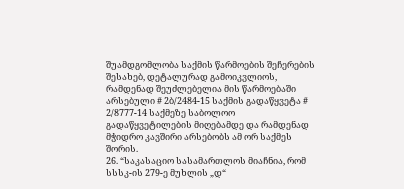შუამდგომლობა საქმის წარმოების შეჩერების შესახებ, დეტალურად გამოიკვლიოს, რამდენად შეუძლებელია მის წარმოებაში არსებული # 2ბ/2484-15 საქმის გადაწყვეტა # 2/8777-14 საქმეზე საბოლოო გადაწყვეტილების მიღებამდე და რამდენად მჭიდრო კავშირი არსებობს ამ ორ საქმეს შორის.
26. “საკასაციო სასამართლოს მიაჩნია, რომ სსსკ-ის 279-ე მუხლის „დ“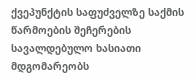ქვეპუნქტის საფუძველზე საქმის წარმოების შეჩერების სავალდებულო ხასიათი მდგომარეობს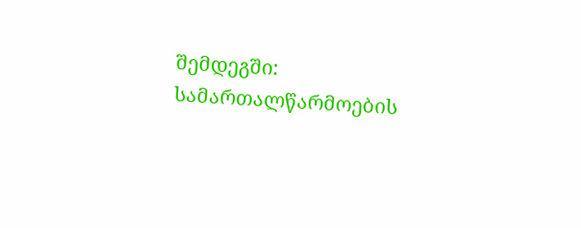შემდეგში: სამართალწარმოების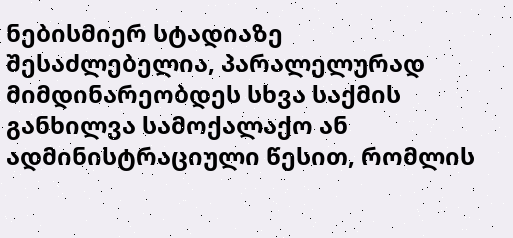ნებისმიერ სტადიაზე შესაძლებელია, პარალელურად მიმდინარეობდეს სხვა საქმის განხილვა სამოქალაქო ან ადმინისტრაციული წესით, რომლის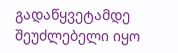გადაწყვეტამდე შეუძლებელი იყო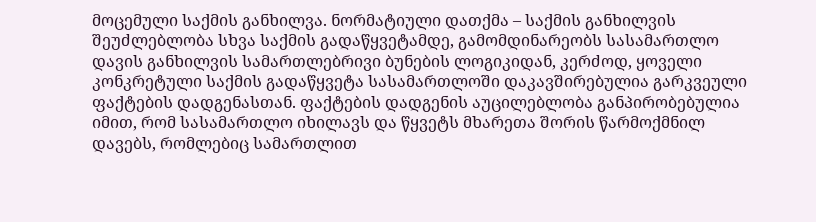მოცემული საქმის განხილვა. ნორმატიული დათქმა – საქმის განხილვის შეუძლებლობა სხვა საქმის გადაწყვეტამდე, გამომდინარეობს სასამართლო დავის განხილვის სამართლებრივი ბუნების ლოგიკიდან, კერძოდ, ყოველი კონკრეტული საქმის გადაწყვეტა სასამართლოში დაკავშირებულია გარკვეული ფაქტების დადგენასთან. ფაქტების დადგენის აუცილებლობა განპირობებულია იმით, რომ სასამართლო იხილავს და წყვეტს მხარეთა შორის წარმოქმნილ დავებს, რომლებიც სამართლით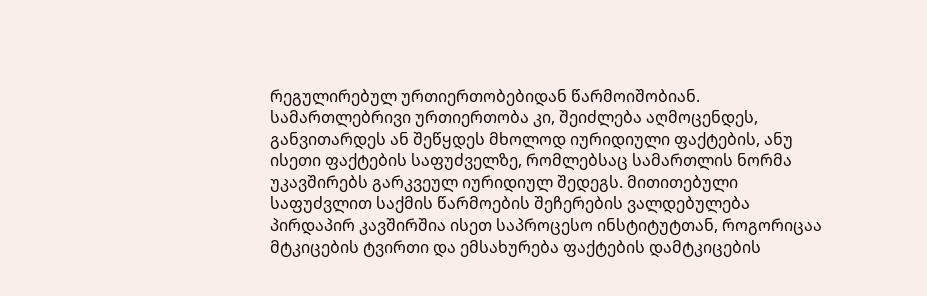რეგულირებულ ურთიერთობებიდან წარმოიშობიან. სამართლებრივი ურთიერთობა კი, შეიძლება აღმოცენდეს, განვითარდეს ან შეწყდეს მხოლოდ იურიდიული ფაქტების, ანუ ისეთი ფაქტების საფუძველზე, რომლებსაც სამართლის ნორმა უკავშირებს გარკვეულ იურიდიულ შედეგს. მითითებული საფუძვლით საქმის წარმოების შეჩერების ვალდებულება პირდაპირ კავშირშია ისეთ საპროცესო ინსტიტუტთან, როგორიცაა მტკიცების ტვირთი და ემსახურება ფაქტების დამტკიცების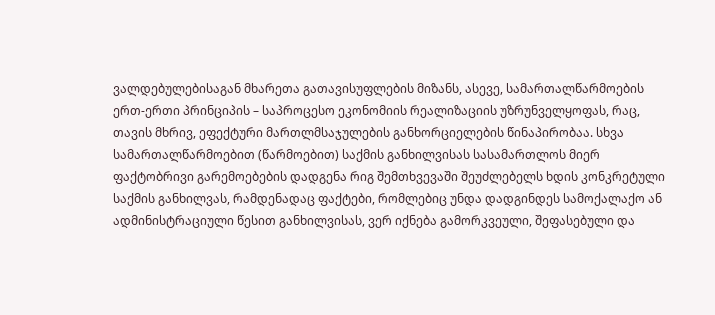ვალდებულებისაგან მხარეთა გათავისუფლების მიზანს, ასევე, სამართალწარმოების ერთ-ერთი პრინციპის – საპროცესო ეკონომიის რეალიზაციის უზრუნველყოფას, რაც, თავის მხრივ, ეფექტური მართლმსაჯულების განხორციელების წინაპირობაა. სხვა სამართალწარმოებით (წარმოებით) საქმის განხილვისას სასამართლოს მიერ ფაქტობრივი გარემოებების დადგენა რიგ შემთხვევაში შეუძლებელს ხდის კონკრეტული საქმის განხილვას, რამდენადაც ფაქტები, რომლებიც უნდა დადგინდეს სამოქალაქო ან ადმინისტრაციული წესით განხილვისას, ვერ იქნება გამორკვეული, შეფასებული და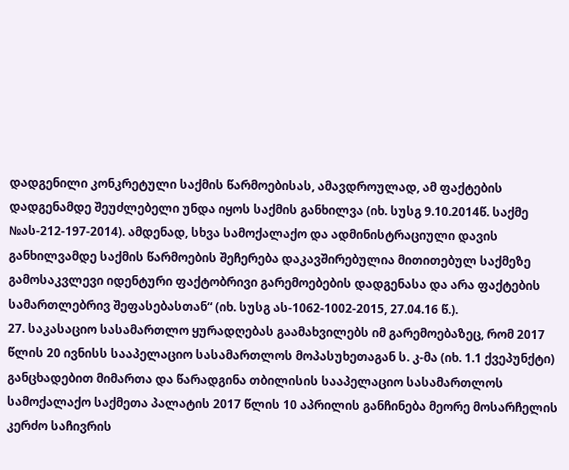დადგენილი კონკრეტული საქმის წარმოებისას, ამავდროულად, ამ ფაქტების დადგენამდე შეუძლებელი უნდა იყოს საქმის განხილვა (იხ. სუსგ 9.10.2014წ. საქმე №ას-212-197-2014). ამდენად, სხვა სამოქალაქო და ადმინისტრაციული დავის განხილვამდე საქმის წარმოების შეჩერება დაკავშირებულია მითითებულ საქმეზე გამოსაკვლევი იდენტური ფაქტობრივი გარემოებების დადგენასა და არა ფაქტების სამართლებრივ შეფასებასთან“ (იხ. სუსგ ას-1062-1002-2015, 27.04.16 წ.).
27. საკასაციო სასამართლო ყურადღებას გაამახვილებს იმ გარემოებაზეც, რომ 2017 წლის 20 ივნისს სააპელაციო სასამართლოს მოპასუხეთაგან ს. კ-მა (იხ. 1.1 ქვეპუნქტი) განცხადებით მიმართა და წარადგინა თბილისის სააპელაციო სასამართლოს სამოქალაქო საქმეთა პალატის 2017 წლის 10 აპრილის განჩინება მეორე მოსარჩელის კერძო საჩივრის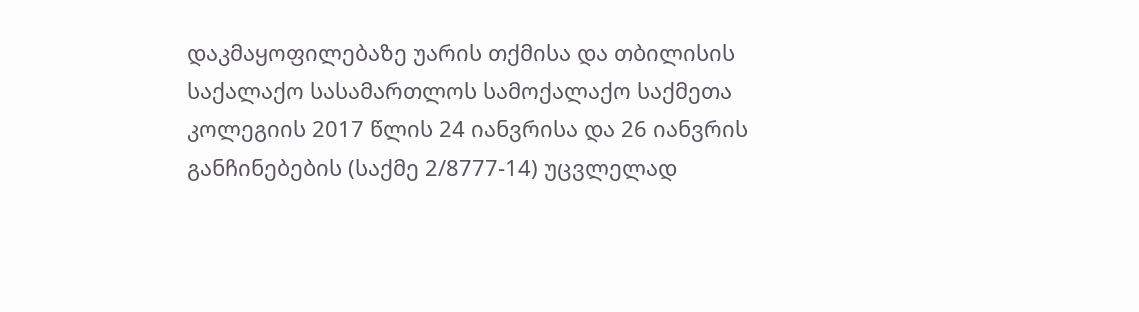დაკმაყოფილებაზე უარის თქმისა და თბილისის საქალაქო სასამართლოს სამოქალაქო საქმეთა კოლეგიის 2017 წლის 24 იანვრისა და 26 იანვრის განჩინებების (საქმე 2/8777-14) უცვლელად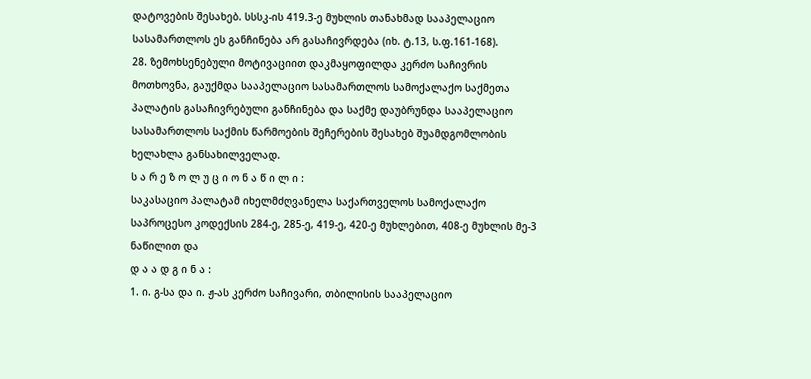დატოვების შესახებ. სსსკ-ის 419.3-ე მუხლის თანახმად სააპელაციო სასამართლოს ეს განჩინება არ გასაჩივრდება (იხ. ტ.13, ს.ფ.161-168).
28. ზემოხსენებული მოტივაციით დაკმაყოფილდა კერძო საჩივრის მოთხოვნა, გაუქმდა სააპელაციო სასამართლოს სამოქალაქო საქმეთა პალატის გასაჩივრებული განჩინება და საქმე დაუბრუნდა სააპელაციო სასამართლოს საქმის წარმოების შეჩერების შესახებ შუამდგომლობის ხელახლა განსახილველად.
ს ა რ ე ზ ო ლ უ ც ი ო ნ ა წ ი ლ ი :
საკასაციო პალატამ იხელმძღვანელა საქართველოს სამოქალაქო საპროცესო კოდექსის 284-ე, 285-ე, 419-ე, 420-ე მუხლებით, 408-ე მუხლის მე-3 ნაწილით და
დ ა ა დ გ ი ნ ა :
1. ი. გ-სა და ი. ჟ-ას კერძო საჩივარი, თბილისის სააპელაციო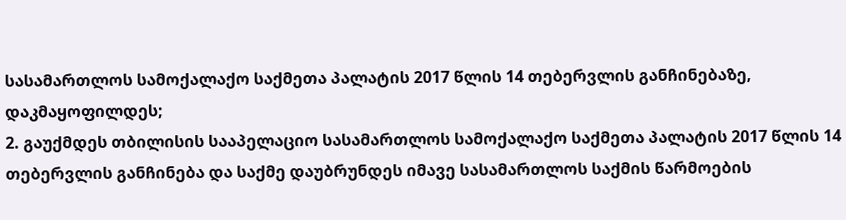სასამართლოს სამოქალაქო საქმეთა პალატის 2017 წლის 14 თებერვლის განჩინებაზე, დაკმაყოფილდეს;
2. გაუქმდეს თბილისის სააპელაციო სასამართლოს სამოქალაქო საქმეთა პალატის 2017 წლის 14 თებერვლის განჩინება და საქმე დაუბრუნდეს იმავე სასამართლოს საქმის წარმოების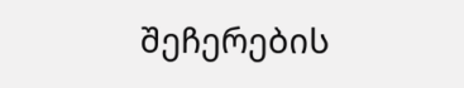შეჩერების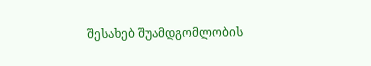შესახებ შუამდგომლობის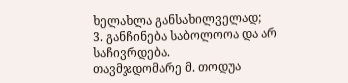ხელახლა განსახილველად;
3. განჩინება საბოლოოა და არ საჩივრდება.
თავმჯდომარე მ. თოდუა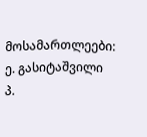მოსამართლეები: ე. გასიტაშვილი
პ.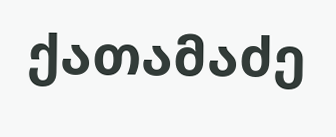ქათამაძე